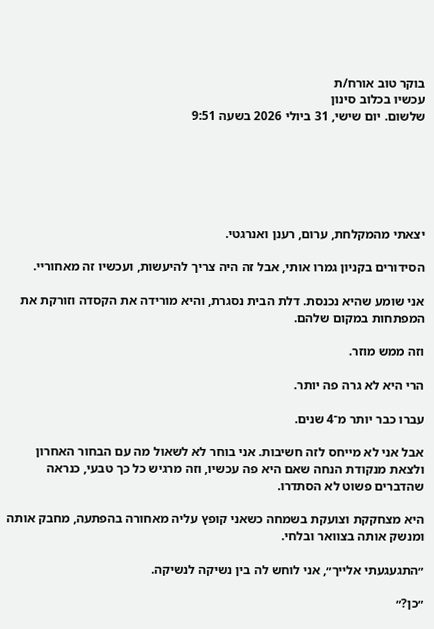בוקר טוב אורח/ת
עכשיו בכלוב סינון
שלשום. יום שישי, 31 ביולי 2026 בשעה 9:51






יצאתי מהמקלחת, ערום, רענן ואנרגטי.

הסידורים בקניון גמרו אותי, אבל זה היה צריך להיעשות, ועכשיו זה מאחוריי.

אני שומע שהיא נכנסת. דלת הבית נסגרת, והיא מורידה את הקסדה וזורקת את המפתחות במקום שלהם.

וזה ממש מוזר.

הרי היא לא גרה פה יותר.

עברו כבר יותר מ־4 שנים.

אבל אני לא מייחס לזה חשיבות. אני בוחר לא לשאול מה עם הבחור האחרון ולצאת מנקודת הנחה שאם היא פה עכשיו, וזה מרגיש כל כך טבעי, כנראה שהדברים פשוט לא הסתדרו.

היא מצחקקת וצועקת בשמחה כשאני קופץ עליה מאחורה בהפתעה, מחבק אותה ומנשק אותה בצוואר ובלחי.

״התגעגעתי אלייך״, אני לוחש לה בין נשיקה לנשיקה.

״כן?״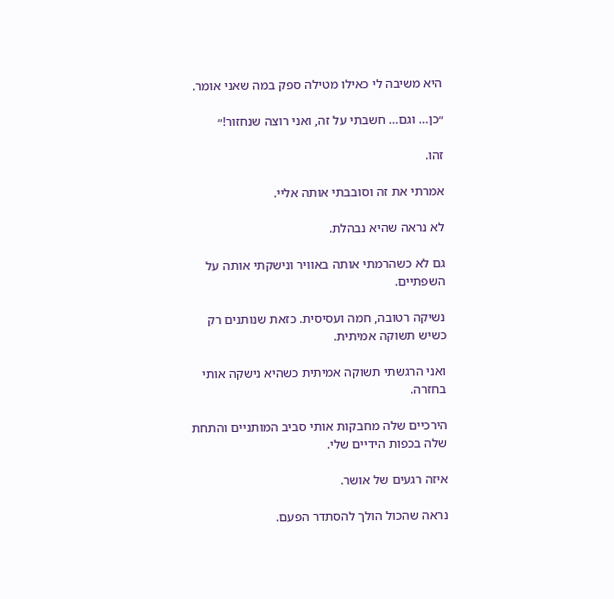היא משיבה לי כאילו מטילה ספק במה שאני אומר.

״כן… וגם… חשבתי על זה, ואני רוצה שנחזור!״

זהו.

אמרתי את זה וסובבתי אותה אליי.

לא נראה שהיא נבהלת.

גם לא כשהרמתי אותה באוויר ונישקתי אותה על השפתיים.

נשיקה רטובה, חמה ועסיסית. כזאת שנותנים רק כשיש תשוקה אמיתית.

ואני הרגשתי תשוקה אמיתית כשהיא נישקה אותי בחזרה.

הירכיים שלה מחבקות אותי סביב המותניים והתחת שלה בכפות הידיים שלי.

איזה רגעים של אושר.

נראה שהכול הולך להסתדר הפעם.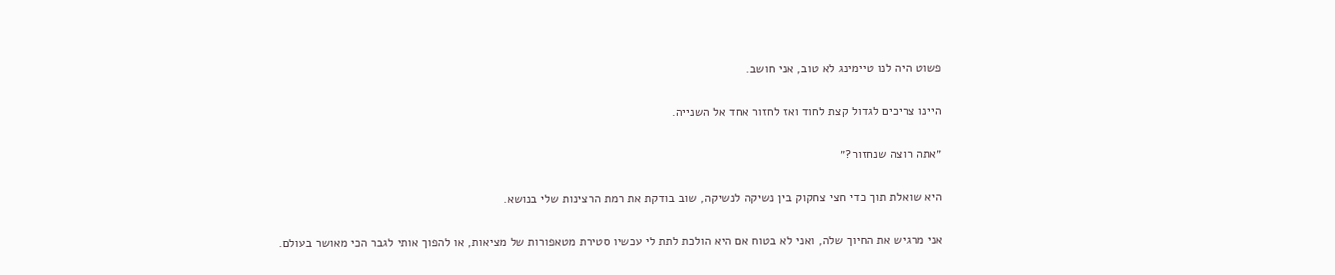פשוט היה לנו טיימינג לא טוב, אני חושב.

היינו צריכים לגדול קצת לחוד ואז לחזור אחד אל השנייה.

״אתה רוצה שנחזור?״

היא שואלת תוך כדי חצי צחקוק בין נשיקה לנשיקה, שוב בודקת את רמת הרצינות שלי בנושא.

אני מרגיש את החיוך שלה, ואני לא בטוח אם היא הולכת לתת לי עכשיו סטירת מטאפורות של מציאות, או להפוך אותי לגבר הכי מאושר בעולם.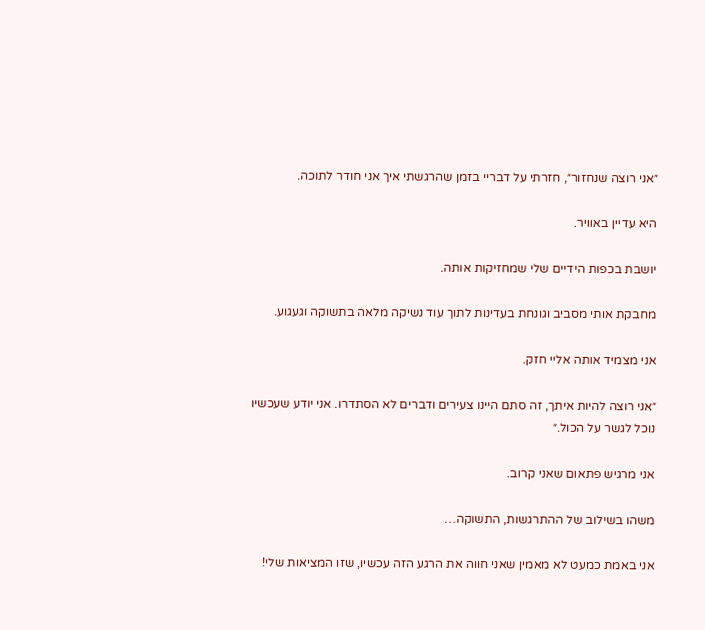״אני רוצה שנחזור״, חזרתי על דבריי בזמן שהרגשתי איך אני חודר לתוכה.

היא עדיין באוויר.

יושבת בכפות הידיים שלי שמחזיקות אותה.

מחבקת אותי מסביב וגונחת בעדינות לתוך עוד נשיקה מלאה בתשוקה וגעגוע.

אני מצמיד אותה אליי חזק.

״אני רוצה להיות איתך, זה סתם היינו צעירים ודברים לא הסתדרו. אני יודע שעכשיו נוכל לגשר על הכול.״

אני מרגיש פתאום שאני קרוב.

משהו בשילוב של ההתרגשות, התשוקה…

אני באמת כמעט לא מאמין שאני חווה את הרגע הזה עכשיו, שזו המציאות שלי!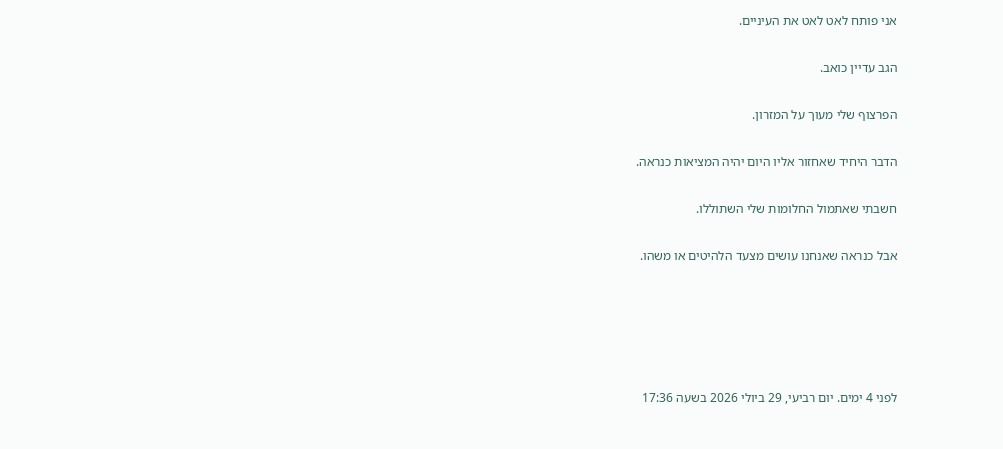אני פותח לאט לאט את העיניים.

הגב עדיין כואב.

הפרצוף שלי מעוך על המזרון.

הדבר היחיד שאחזור אליו היום יהיה המציאות כנראה.

חשבתי שאתמול החלומות שלי השתוללו.

אבל כנראה שאנחנו עושים מצעד הלהיטים או משהו.





לפני 4 ימים. יום רביעי, 29 ביולי 2026 בשעה 17:36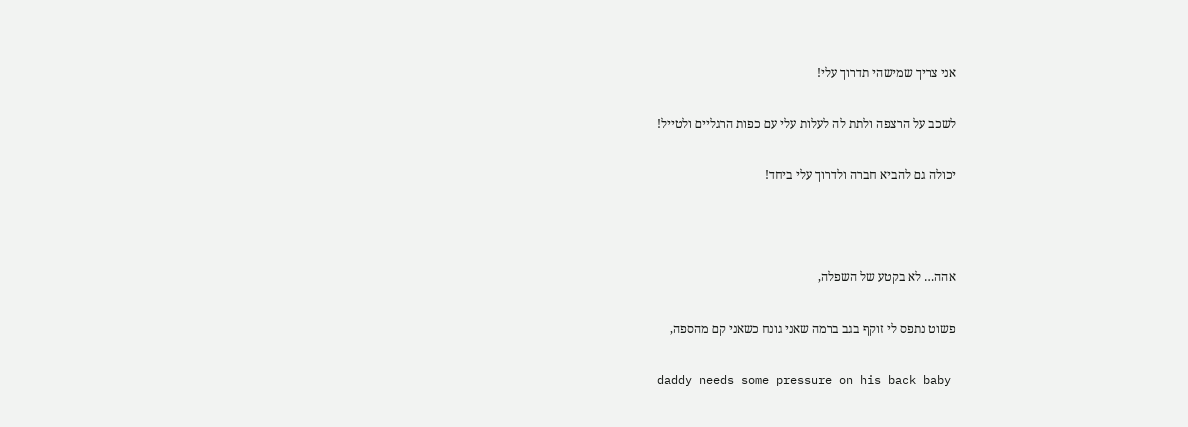אני צריך שמישהי תדרוך עלי!

לשכב על הרצפה ולתת לה לעלות עלי עם כפות הרגליים ולטייל!

יכולה גם להביא חברה ולדרוך עלי ביחד!



אהה… לא בקטע של השפלה,

פשוט נתפס לי זוקף בגב ברמה שאני גונח כשאני קם מהספה,

daddy needs some pressure on his back baby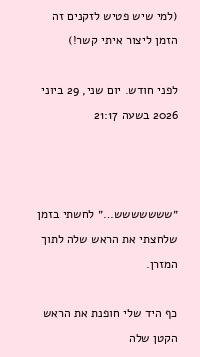(למי שיש פטיש לזקנים זה הזמן ליצור איתי קשר!)

לפני חודש. יום שני, 29 ביוני 2026 בשעה 21:17



״ששששששש…״ לחשתי בזמן שלחצתי את הראש שלה לתוך המזרן.

כף היד שלי חופנת את הראש הקטן שלה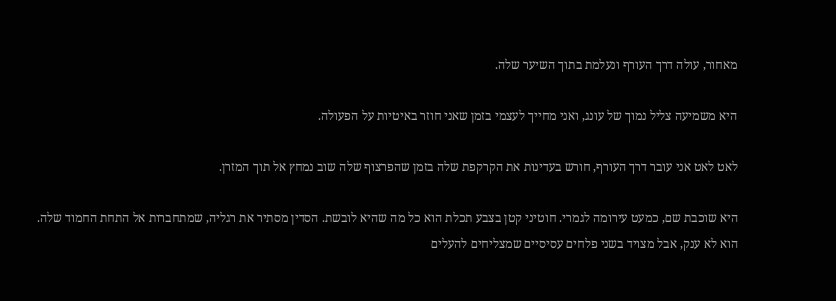מאחור, עולה דרך העורף ונעלמת בתוך השיער שלה.

היא משמיעה צליל נמוך של עונג, ואני מחייך לעצמי בזמן שאני חוזר באיטיות על הפעולה.

לאט לאט אני עובר דרך העורף, חורש בעדינות את הקרקפת שלה בזמן שהפרצוף שלה שוב נמחץ אל תוך המזרן.

היא שוכבת שם, כמעט עירומה לגמרי. חוטיני קטן בצבע תכלת הוא כל מה שהיא לובשת. הסדין מסתיר את רגליה, שמתחברות אל התחת החמוד שלה. הוא לא ענק, אבל מצויד בשני פלחים עסיסיים שמצליחים להעלים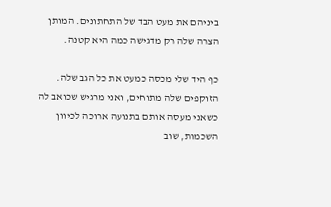ביניהם את מעט הבד של התחתונים. המותן הצרה שלה רק מדגישה כמה היא קטנה.

כף היד שלי מכסה כמעט את כל הגב שלה. הזוקפים שלה מתוחים, ואני מרגיש שכואב לה כשאני מעסה אותם בתנועה ארוכה לכיוון השכמות, שוב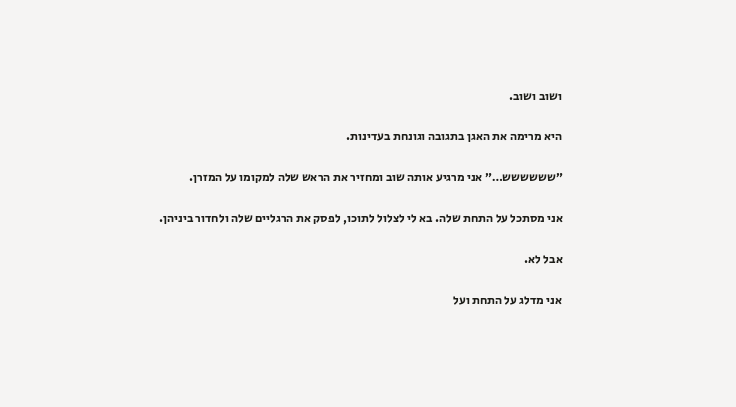ושוב ושוב.

היא מרימה את האגן בתגובה וגונחת בעדינות.

״שששששש…״ אני מרגיע אותה שוב ומחזיר את הראש שלה למקומו על המזרן.

אני מסתכל על התחת שלה. בא לי לצלול לתוכו, לפסק את הרגליים שלה ולחדור ביניהן.

אבל לא.

אני מדלג על התחת ועל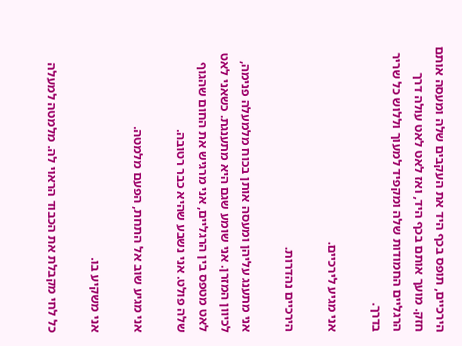הירכיים, תופס בכף היד את העקבים שלה ומעסה אותם חזק. מועך אותם בכף היד, ואז לאט לאט עולה דרך הרגליים החמודות שלה ומקפיד למעוך וללוש כל שריר בדרך.

אני מגיע לירכיים.

הירכיים נהדרות.

אני מתענג עליהן ומעסה אותן בכוח מלמעלה פנימה, לכיוון המזרן. אני שומע שגם היא מתענגת. כשאני לאט לאט מטפס בין הרגליים, אני מרגיש את החום שהגוף שלה פולט. אני נשבע שהיא כבר רטובה.

אני מגיע שוב אל התחת, הפעם מלמטה.

אני משקיע בו.

כל לחי מקבלת את הכבוד הראוי לה. מלמטה למעלה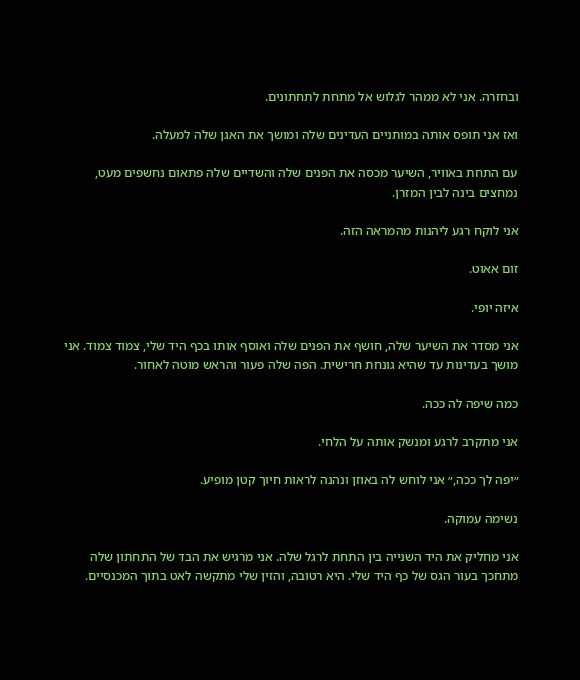ובחזרה. אני לא ממהר לגלוש אל מתחת לתחתונים.

ואז אני תופס אותה במותניים העדינים שלה ומושך את האגן שלה למעלה.

עם התחת באוויר, השיער מכסה את הפנים שלה והשדיים שלה פתאום נחשפים מעט, נמחצים בינה לבין המזרן.

אני לוקח רגע ליהנות מהמראה הזה.

זום אאוט.

איזה יופי.

אני מסדר את השיער שלה, חושף את הפנים שלה ואוסף אותו בכף היד שלי, צמוד צמוד. אני מושך בעדינות עד שהיא גונחת חרישית. הפה שלה פעור והראש מוטה לאחור.

כמה שיפה לה ככה.

אני מתקרב לרגע ומנשק אותה על הלחי.

״יפה לך ככה,״ אני לוחש לה באוזן ונהנה לראות חיוך קטן מופיע.

נשימה עמוקה.

אני מחליק את היד השנייה בין התחת לרגל שלה. אני מרגיש את הבד של התחתון שלה מתחכך בעור הגס של כף היד שלי. היא רטובה, והזין שלי מתקשה לאט בתוך המכנסיים.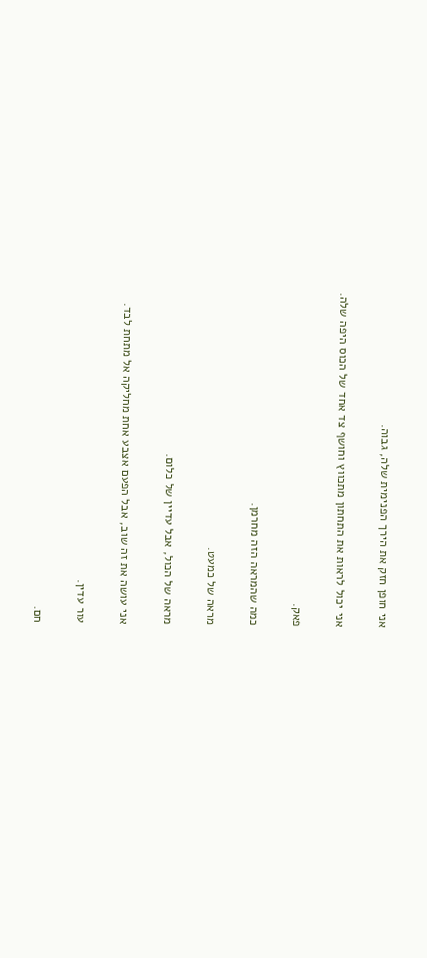אני חופן חזק את הירך הפנימית שלה, גבוה.

אני יכול לראות את התחתון מתכווץ וחושף צד אחד של הכוס היפה שלה.

פאק.

כמה שהמראה הזה מחרמן.

מראה של כמעט.

מראה של הכול, אבל עדיין של כלום.

אני עושה את זה שוב, אבל הפעם אצבע אחת מחליקה אל מתחת לבד.

עור עדין.

חם.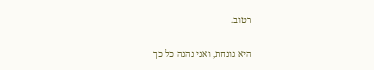רטוב.

היא גונחת, ואני נהנה כל כך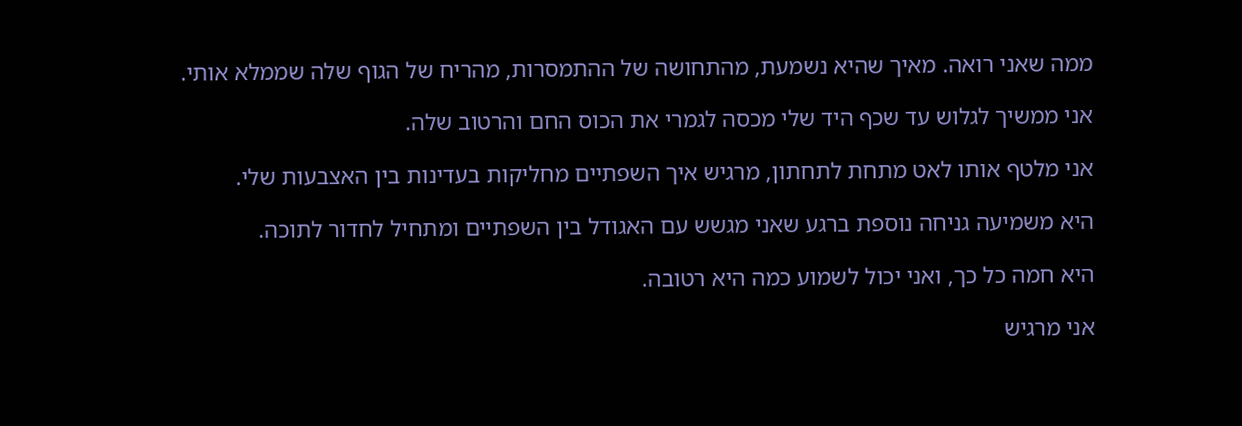ממה שאני רואה. מאיך שהיא נשמעת, מהתחושה של ההתמסרות, מהריח של הגוף שלה שממלא אותי.

אני ממשיך לגלוש עד שכף היד שלי מכסה לגמרי את הכוס החם והרטוב שלה.

אני מלטף אותו לאט מתחת לתחתון, מרגיש איך השפתיים מחליקות בעדינות בין האצבעות שלי.

היא משמיעה גניחה נוספת ברגע שאני מגשש עם האגודל בין השפתיים ומתחיל לחדור לתוכה.

היא חמה כל כך, ואני יכול לשמוע כמה היא רטובה.

אני מרגיש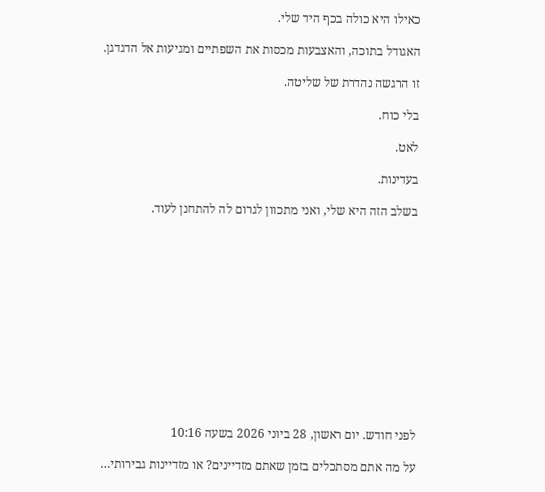כאילו היא כולה בכף היד שלי.

האגודל בתוכה, והאצבעות מכסות את השפתיים ומגיעות אל הדגדגן.

זו הרגשה נהדרת של שליטה.

בלי כוח.

לאט.

בעדינות.

בשלב הזה היא שלי, ואני מתכוון לגרום לה להתחנן לעוד.













לפני חודש. יום ראשון, 28 ביוני 2026 בשעה 10:16

על מה אתם מסתכלים בזמן שאתם מזדיינים? או מזדיינות גבירותי…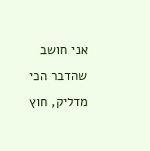אני חושב שהדבר הכי מדליק, חוץ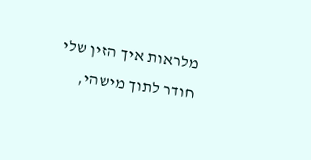מלראות איך הזין שלי חודר לתוך מישהי,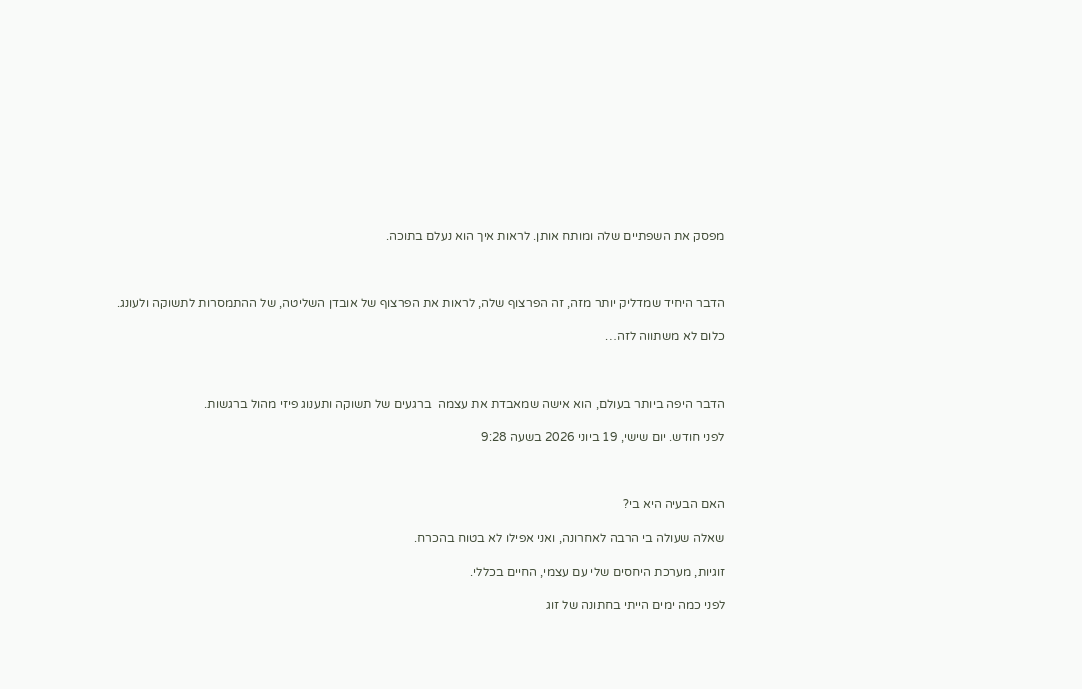מפסק את השפתיים שלה ומותח אותן. לראות איך הוא נעלם בתוכה.



הדבר היחיד שמדליק יותר מזה, זה הפרצוף שלה, לראות את הפרצוף של אובדן השליטה, של ההתמסרות לתשוקה ולעונג.

כלום לא משתווה לזה…



הדבר היפה ביותר בעולם, הוא אישה שמאבדת את עצמה  ברגעים של תשוקה ותענוג פיזי מהול ברגשות.

לפני חודש. יום שישי, 19 ביוני 2026 בשעה 9:28



האם הבעיה היא בי?

שאלה שעולה בי הרבה לאחרונה, ואני אפילו לא בטוח בהכרח.

זוגיות, מערכת היחסים שלי עם עצמי, החיים בכללי.

לפני כמה ימים הייתי בחתונה של זוג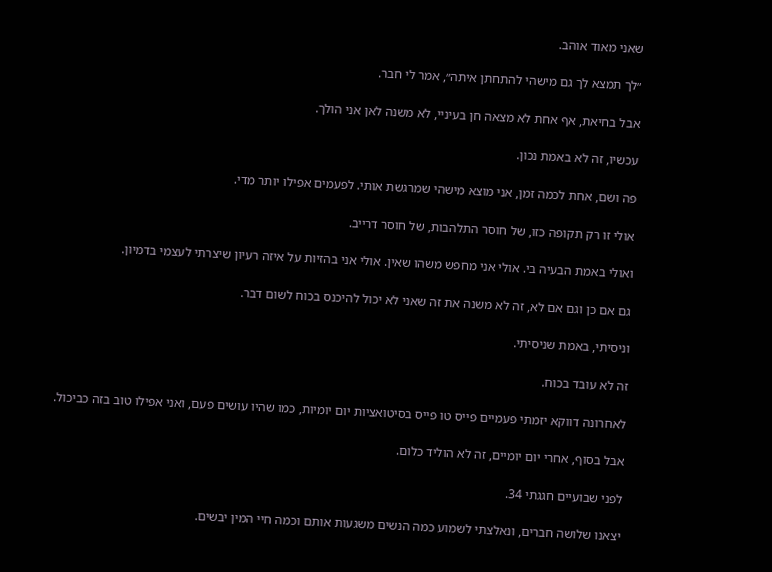שאני מאוד אוהב.

״לך תמצא לך גם מישהי להתחתן איתה״, אמר לי חבר.

אבל בחיאת, אף אחת לא מצאה חן בעיניי, לא משנה לאן אני הולך.

עכשיו, זה לא באמת נכון.

פה ושם, אחת לכמה זמן, אני מוצא מישהי שמרגשת אותי. לפעמים אפילו יותר מדי.

אולי זו רק תקופה כזו, של חוסר התלהבות, של חוסר דרייב.

ואולי באמת הבעיה בי. אולי אני מחפש משהו שאין. אולי אני בהזיות על איזה רעיון שיצרתי לעצמי בדמיון.

גם אם כן וגם אם לא, זה לא משנה את זה שאני לא יכול להיכנס בכוח לשום דבר.

וניסיתי, באמת שניסיתי.

זה לא עובד בכוח.

לאחרונה דווקא יזמתי פעמיים פייס טו פייס בסיטואציות יום יומיות, כמו שהיו עושים פעם, ואני אפילו טוב בזה כביכול.

אבל בסוף, אחרי יום יומיים, זה לא הוליד כלום.

לפני שבועיים חגגתי 34.

יצאנו שלושה חברים, ונאלצתי לשמוע כמה הנשים משגעות אותם וכמה חיי המין יבשים.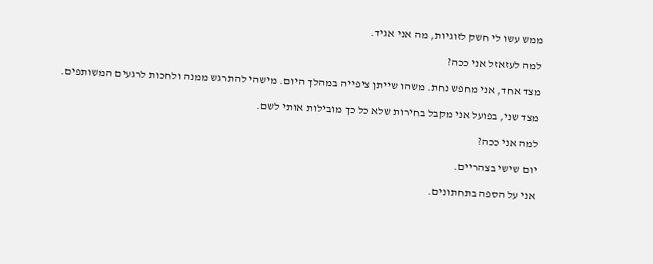ממש עשו לי חשק לזוגיות, מה אני אגיד.

למה לעזאזל אני ככה?

מצד אחד, אני מחפש נחת. משהו שייתן ציפייה במהלך היום. מישהי להתרגש ממנה ולחכות לרגעים המשותפים.

מצד שני, בפועל אני מקבל בחירות שלא כל כך מובילות אותי לשם.

למה אני ככה?

יום שישי בצהריים.

אני על הספה בתחתונים.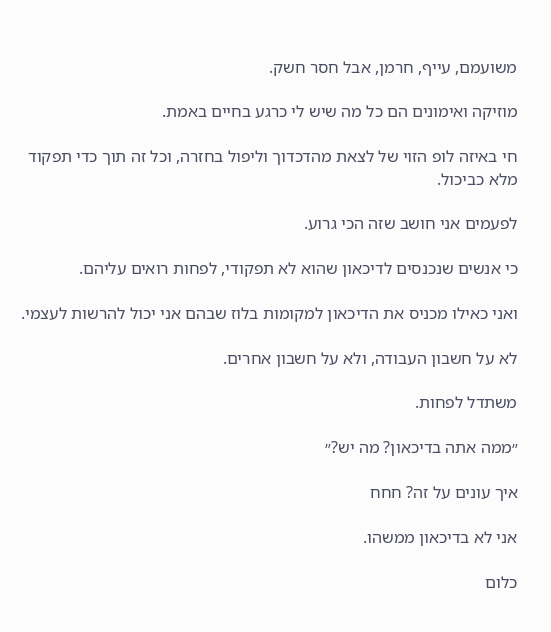משועמם, עייף, חרמן, אבל חסר חשק.

מוזיקה ואימונים הם כל מה שיש לי כרגע בחיים באמת.

חי באיזה לופ הזוי של לצאת מהדכדוך וליפול בחזרה, וכל זה תוך כדי תפקוד מלא כביכול.

לפעמים אני חושב שזה הכי גרוע.

כי אנשים שנכנסים לדיכאון שהוא לא תפקודי, לפחות רואים עליהם.

ואני כאילו מכניס את הדיכאון למקומות בלוז שבהם אני יכול להרשות לעצמי.

לא על חשבון העבודה, ולא על חשבון אחרים.

משתדל לפחות.

״ממה אתה בדיכאון? מה יש?״

איך עונים על זה? חחח

אני לא בדיכאון ממשהו.

כלום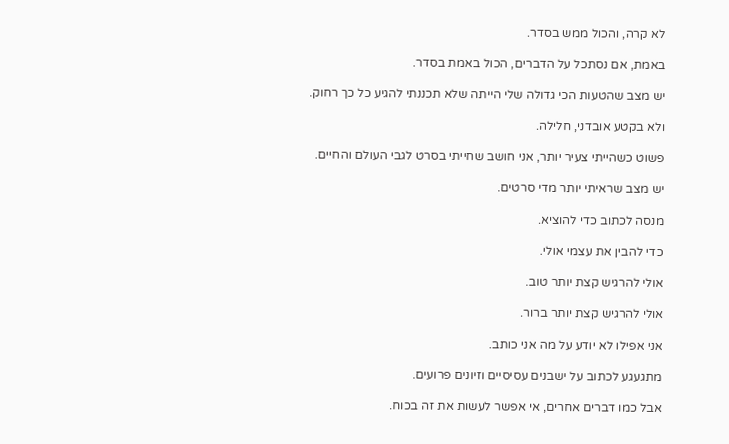לא קרה, והכול ממש בסדר.

באמת, אם נסתכל על הדברים, הכול באמת בסדר.

יש מצב שהטעות הכי גדולה שלי הייתה שלא תכננתי להגיע כל כך רחוק.

ולא בקטע אובדני, חלילה.

פשוט כשהייתי צעיר יותר, אני חושב שחייתי בסרט לגבי העולם והחיים.

יש מצב שראיתי יותר מדי סרטים.

מנסה לכתוב כדי להוציא.

כדי להבין את עצמי אולי.

אולי להרגיש קצת יותר טוב.

אולי להרגיש קצת יותר ברור.

אני אפילו לא יודע על מה אני כותב.

מתגעגע לכתוב על ישבנים עסיסיים וזיונים פרועים.

אבל כמו דברים אחרים, אי אפשר לעשות את זה בכוח.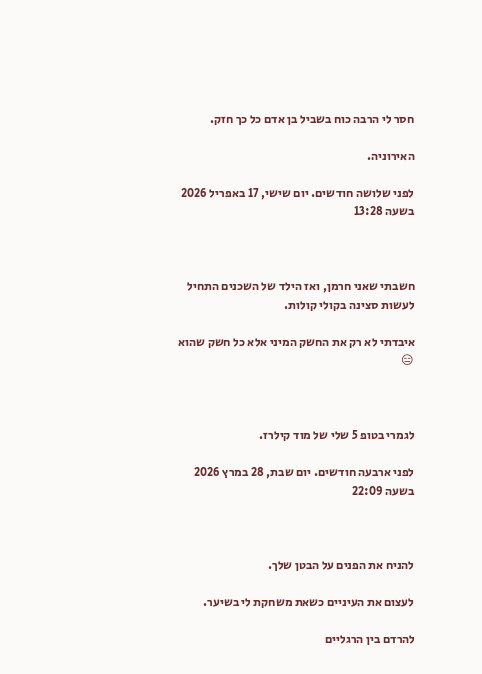חסר לי הרבה כוח בשביל בן אדם כל כך חזק.

האירוניה.

לפני שלושה חודשים. יום שישי, 17 באפריל 2026 בשעה 13:28



חשבתי שאני חרמן, ואז הילד של השכנים התחיל לעשות סצינה בקולי קולות.

איבדתי לא רק את החשק המיני אלא כל חשק שהוא 😑



לגמרי בטופ 5 שלי של מוד קילרז.

לפני ארבעה חודשים. יום שבת, 28 במרץ 2026 בשעה 22:09



להניח את הפנים על הבטן שלך.

לעצום את העיניים כשאת משחקת לי בשיער.

להרדם בין הרגליים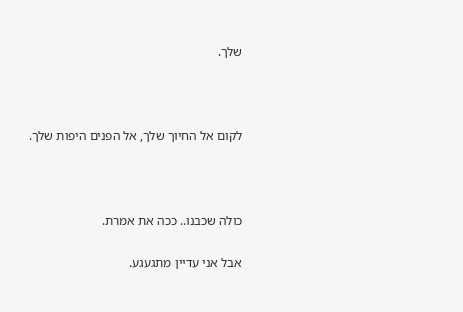שלך.



לקום אל החיוך שלך, אל הפנים היפות שלך.



כולה שכבנו.. ככה את אמרת.

אבל אני עדיין מתגעגע.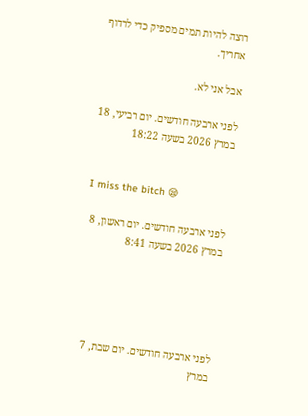רוצה להיות תמים מספיק כדי לרדוף אחריך.

אבל אני לא.

לפני ארבעה חודשים. יום רביעי, 18 במרץ 2026 בשעה 18:22


I miss the bitch 😪

לפני ארבעה חודשים. יום ראשון, 8 במרץ 2026 בשעה 8:41





לפני ארבעה חודשים. יום שבת, 7 במרץ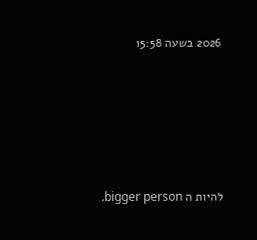2026 בשעה 15:58





להיות ה bigger person.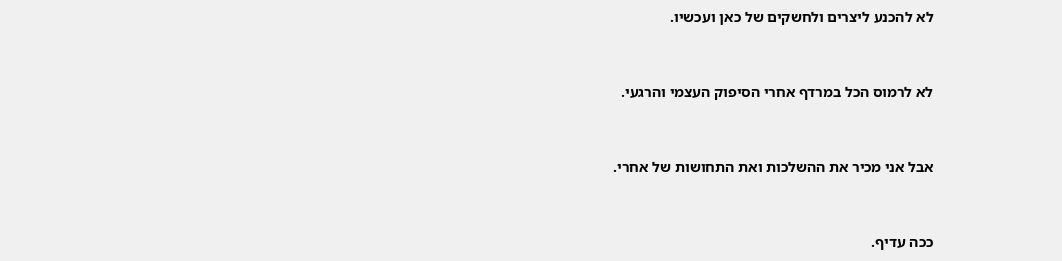לא להכנע ליצרים ולחשקים של כאן ועכשיו.



לא לרמוס הכל במרדף אחרי הסיפוק העצמי והרגעי.



אבל אני מכיר את ההשלכות ואת התחושות של אחרי.



ככה עדיף.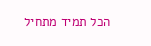הכל תמיד מתחיל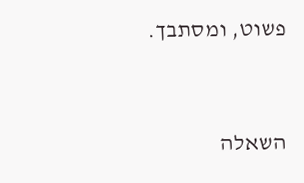פשוט, ומסתבך.



השאלה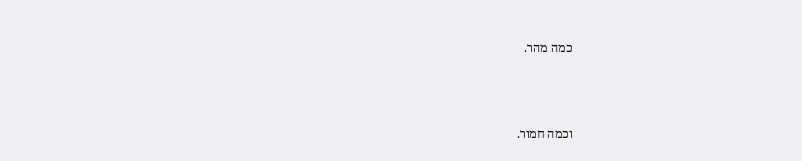כמה מהר.



וכמה חמור.